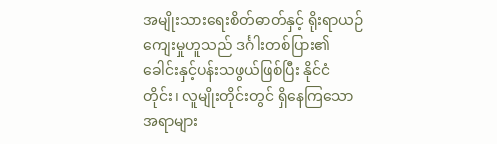အမျိုးသားရေးစိတ်ဓာတ်နှင့် ရိုးရာယဉ်ကျေးမှုဟူသည် ဒင်္ဂါးတစ်ပြား၏ ခေါင်းနှင့်ပန်းသဖွယ်ဖြစ်ပြီး နိုင်ငံတိုင်း၊ လူမျိုးတိုင်းတွင် ရှိနေကြသောအရာများ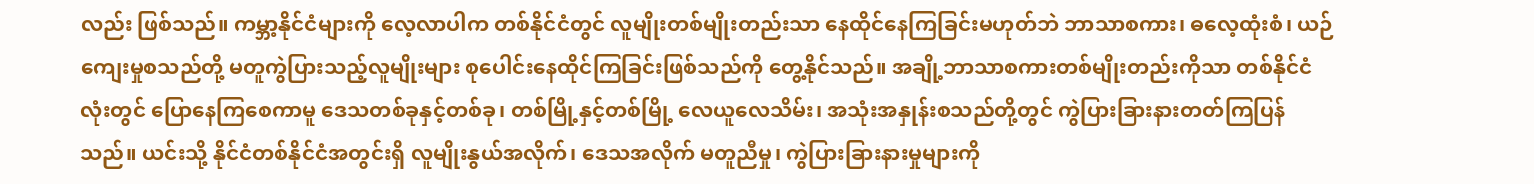လည်း ဖြစ်သည်။ ကမ္ဘာ့နိုင်ငံများကို လေ့လာပါက တစ်နိုင်ငံတွင် လူမျိုးတစ်မျိုးတည်းသာ နေထိုင်နေကြခြင်းမဟုတ်ဘဲ ဘာသာစကား၊ ဓလေ့ထုံးစံ၊ ယဉ်ကျေးမှုစသည်တို့ မတူကွဲပြားသည့်လူမျိုးများ စုပေါင်းနေထိုင်ကြခြင်းဖြစ်သည်ကို တွေ့နိုင်သည်။ အချို့ဘာသာစကားတစ်မျိုးတည်းကိုသာ တစ်နိုင်ငံလုံးတွင် ပြောနေကြစေကာမူ ဒေသတစ်ခုနှင့်တစ်ခု၊ တစ်မြို့နှင့်တစ်မြို့ လေယူလေသိမ်း၊ အသုံးအနှုန်းစသည်တို့တွင် ကွဲပြားခြားနားတတ်ကြပြန်သည်။ ယင်းသို့ နိုင်ငံတစ်နိုင်ငံအတွင်းရှိ လူမျိုးနွယ်အလိုက်၊ ဒေသအလိုက် မတူညီမှု၊ ကွဲပြားခြားနားမှုများကို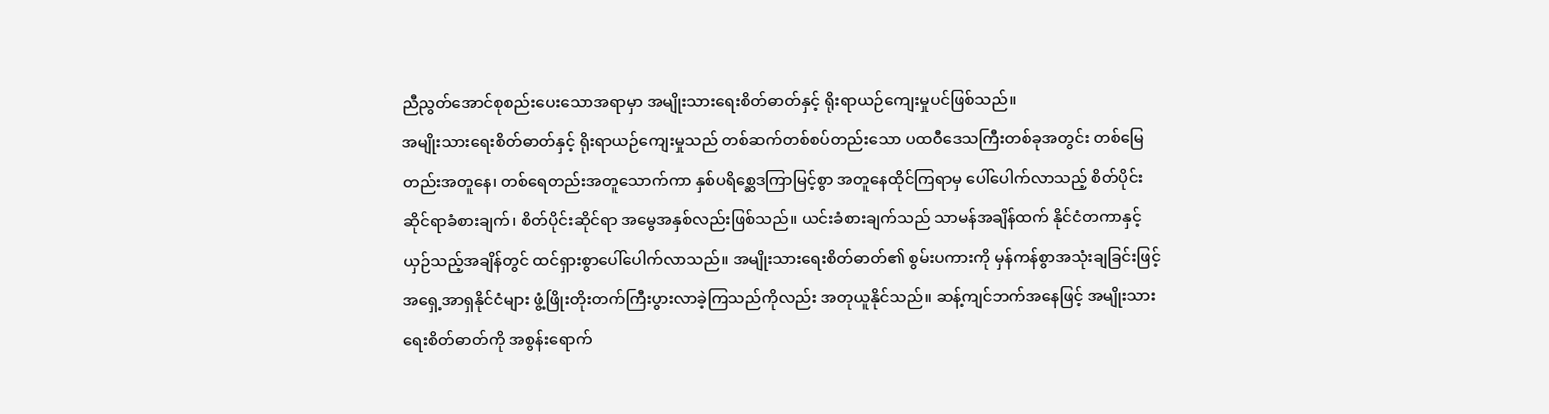ညီညွတ်အောင်စုစည်းပေးသောအရာမှာ အမျိုးသားရေးစိတ်ဓာတ်နှင့် ရိုးရာယဉ်ကျေးမှုပင်ဖြစ်သည်။
အမျိုးသားရေးစိတ်ဓာတ်နှင့် ရိုးရာယဉ်ကျေးမှုသည် တစ်ဆက်တစ်စပ်တည်းသော ပထဝီဒေသကြီးတစ်ခုအတွင်း တစ်မြေတည်းအတူနေ၊ တစ်ရေတည်းအတူသောက်ကာ နှစ်ပရိစ္ဆေဒကြာမြင့်စွာ အတူနေထိုင်ကြရာမှ ပေါ်ပေါက်လာသည့် စိတ်ပိုင်းဆိုင်ရာခံစားချက်၊ စိတ်ပိုင်းဆိုင်ရာ အမွေအနှစ်လည်းဖြစ်သည်။ ယင်းခံစားချက်သည် သာမန်အချိန်ထက် နိုင်ငံတကာနှင့် ယှဉ်သည့်အချိန်တွင် ထင်ရှားစွာပေါ်ပေါက်လာသည်။ အမျိုးသားရေးစိတ်ဓာတ်၏ စွမ်းပကားကို မှန်ကန်စွာအသုံးချခြင်းဖြင့် အရှေ့အာရှနိုင်ငံများ ဖွံ့ဖြိုးတိုးတက်ကြီးပွားလာခဲ့ကြသည်ကိုလည်း အတုယူနိုင်သည်။ ဆန့်ကျင်ဘက်အနေဖြင့် အမျိုးသားရေးစိတ်ဓာတ်ကို အစွန်းရောက်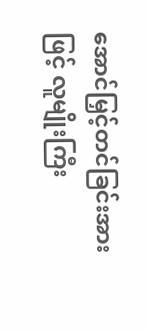အောင်မြှင့်တင်ခြင်းအားဖြင့် လူမျိုးကြီး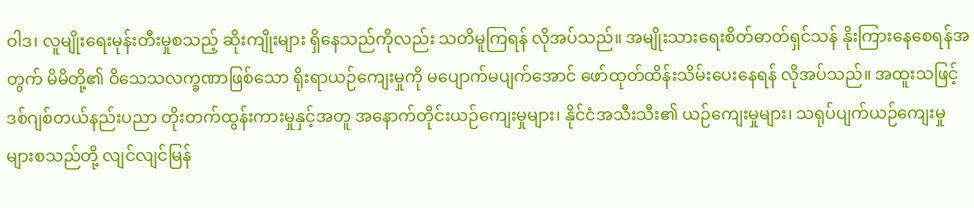ဝါဒ၊ လူမျိုးရေးမုန်းတီးမှုစသည့် ဆိုးကျိုးများ ရှိနေသည်ကိုလည်း သတိမူကြရန် လိုအပ်သည်။ အမျိုးသားရေးစိတ်ဓာတ်ရှင်သန် နိုးကြားနေစေရန်အတွက် မိမိတို့၏ ဝိသေသလက္ခဏာဖြစ်သော ရိုးရာယဉ်ကျေးမှုကို မပျောက်မပျက်အောင် ဖော်ထုတ်ထိန်းသိမ်းပေးနေရန် လိုအပ်သည်။ အထူးသဖြင့် ဒစ်ဂျစ်တယ်နည်းပညာ တိုးတက်ထွန်းကားမှုနှင့်အတူ အနောက်တိုင်းယဉ်ကျေးမှုများ၊ နိုင်ငံအသီးသီး၏ ယဉ်ကျေးမှုများ၊ သရုပ်ပျက်ယဉ်ကျေးမှုများစသည်တို့ လျင်လျင်မြန်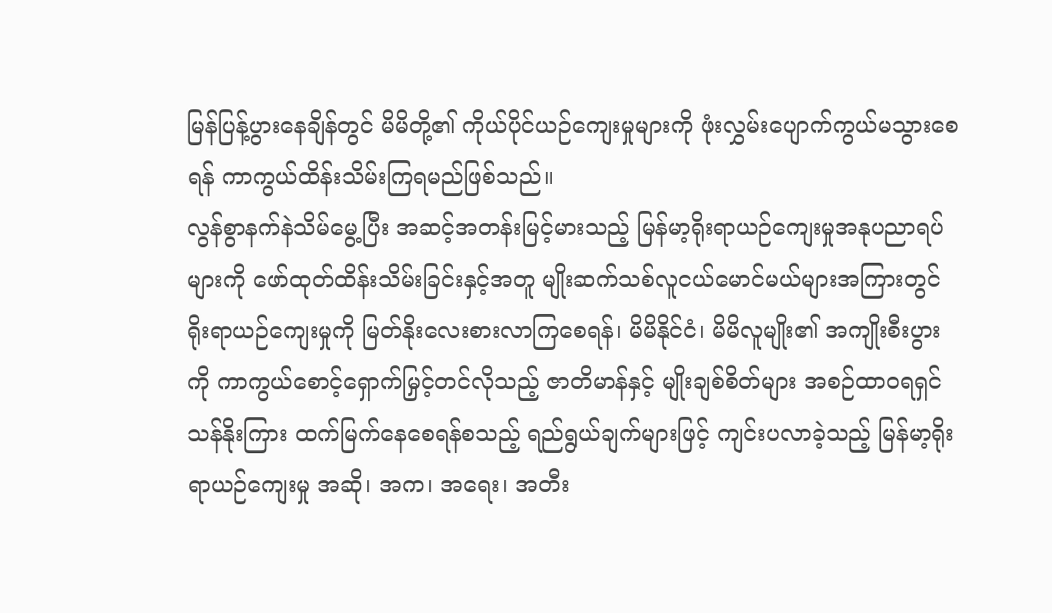မြန်ပြန့်ပွားနေချိန်တွင် မိမိတို့၏ ကိုယ်ပိုင်ယဉ်ကျေးမှုများကို ဖုံးလွှမ်းပျောက်ကွယ်မသွားစေရန် ကာကွယ်ထိန်းသိမ်းကြရမည်ဖြစ်သည်။
လွန်စွာနက်နဲသိမ်မွေ့ပြီး အဆင့်အတန်းမြင့်မားသည့် မြန်မာ့ရိုးရာယဉ်ကျေးမှုအနုပညာရပ်များကို ဖော်ထုတ်ထိန်းသိမ်းခြင်းနှင့်အတူ မျိုးဆက်သစ်လူငယ်မောင်မယ်များအကြားတွင် ရိုးရာယဉ်ကျေးမှုကို မြတ်နိုးလေးစားလာကြစေရန်၊ မိမိနိုင်ငံ၊ မိမိလူမျိုး၏ အကျိုးစီးပွားကို ကာကွယ်စောင့်ရှောက်မြှင့်တင်လိုသည့် ဇာတိမာန်နှင့် မျိုးချစ်စိတ်များ အစဉ်ထာဝရရှင်သန်နိုးကြား ထက်မြက်နေစေရန်စသည့် ရည်ရွယ်ချက်များဖြင့် ကျင်းပလာခဲ့သည့် မြန်မာ့ရိုးရာယဉ်ကျေးမှု အဆို၊ အက၊ အရေး၊ အတီး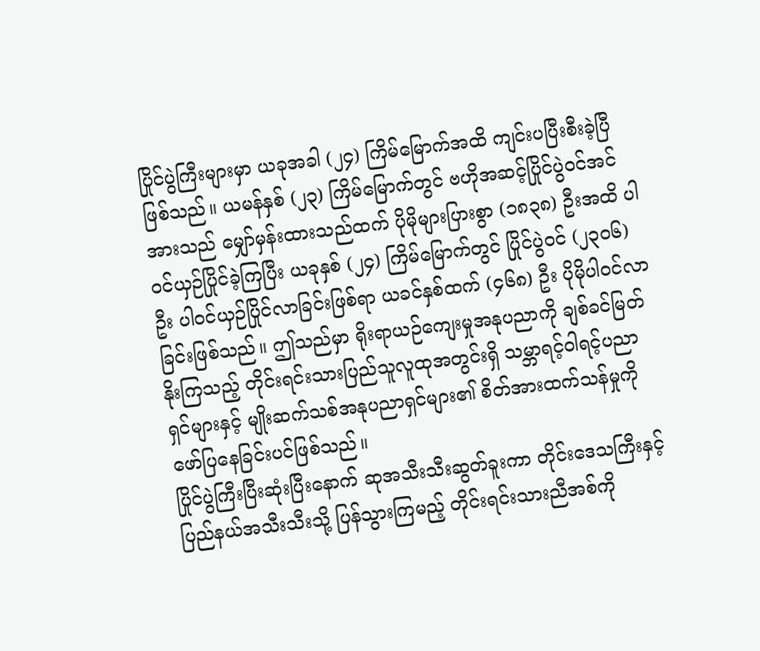ပြိုင်ပွဲကြီးများမှာ ယခုအခါ (၂၄) ကြိမ်မြောက်အထိ ကျင်းပပြီးစီးခဲ့ပြီဖြစ်သည်။ ယမန်နှစ် (၂၃) ကြိမ်မြောက်တွင် ဗဟိုအဆင့်ပြိုင်ပွဲဝင်အင်အားသည် မျှော်မှန်းထားသည်ထက် ပိုမိုများပြားစွာ (၁၈၃၈) ဦးအထိ ပါဝင်ယှဉ်ပြိုင်ခဲ့ကြပြီး ယခုနှစ် (၂၄) ကြိမ်မြောက်တွင် ပြိုင်ပွဲဝင် (၂၃၀၆) ဦး ပါဝင်ယှဉ်ပြိုင်လာခြင်းဖြစ်ရာ ယခင်နှစ်ထက် (၄၆၈) ဦး ပိုမိုပါဝင်လာခြင်းဖြစ်သည်။ ဤသည်မှာ ရိုးရာယဉ်ကျေးမှုအနုပညာကို ချစ်ခင်မြတ်နိုးကြသည့် တိုင်းရင်းသားပြည်သူလူထုအတွင်းရှိ သမ္ဘာရင့်ဝါရင့်ပညာရှင်များနှင့် မျိုးဆက်သစ်အနုပညာရှင်များ၏ စိတ်အားထက်သန်မှုကို ဖော်ပြနေခြင်းပင်ဖြစ်သည်။
ပြိုင်ပွဲကြီးပြီးဆုံးပြီးနောက် ဆုအသီးသီးဆွတ်ခူးကာ တိုင်းဒေသကြီးနှင့် ပြည်နယ်အသီးသီးသို့ ပြန်သွားကြမည့် တိုင်းရင်းသားညီအစ်ကို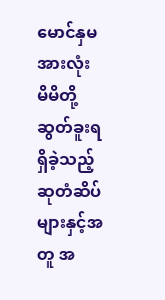မောင်နှမအားလုံး မိမိတို့ဆွတ်ခူးရရှိခဲ့သည့် ဆုတံဆိပ်များနှင့်အတူ အ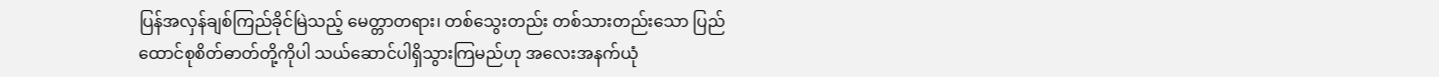ပြန်အလှန်ချစ်ကြည်ခိုင်မြဲသည့် မေတ္တာတရား၊ တစ်သွေးတည်း တစ်သားတည်းသော ပြည်ထောင်စုစိတ်ဓာတ်တို့ကိုပါ သယ်ဆောင်ပါရှိသွားကြမည်ဟု အလေးအနက်ယုံ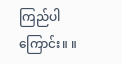ကြည်ပါကြောင်း။ ။